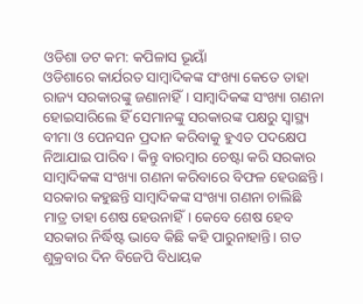ଓଡିଶା ଡଟ କମ: କପିଳାସ ଭୂୟାଁ
ଓଡିଶାରେ କାର୍ଯରତ ସାମ୍ବାଦିକଙ୍କ ସଂଖ୍ୟା କେତେ ତାହା ରାଜ୍ୟ ସରକାରଙ୍କୁ ଜଣାନାହିଁ। ସାମ୍ବାଦିକଙ୍କ ସଂଖ୍ୟା ଗଣନା ହୋଇସାରିଲେ ହିଁ ସେମାନଙ୍କୁ ସରକାରଙ୍କ ପକ୍ଷରୁ ସ୍ୱାସ୍ଥ୍ୟ ବୀମା ଓ ପେନସନ ପ୍ରଦାନ କରିବାକୁ ହୁଏତ ପଦକ୍ଷେପ ନିଆଯାଇ ପାରିବ। କିନ୍ତୁ ବାରମ୍ବାର ଚେଷ୍ଟା କରି ସରକାର ସାମ୍ବାଦିକଙ୍କ ସଂଖ୍ୟା ଗଣନା କରିବାରେ ବିଫଳ ହେଉଛନ୍ତି।
ସରକାର କହୁଛନ୍ତି ସାମ୍ବାଦିକଙ୍କ ସଂଖ୍ୟା ଗଣନା ଚାଲିଛି ମାତ୍ର ତାହା ଶେଷ ହେଉନାହିଁ। କେବେ ଶେଷ ହେବ ସରକାର ନିର୍ଦ୍ଧିଷ୍ଟ ଭାବେ କିଛି କହି ପାରୁନାହାନ୍ତି। ଗତ ଶୁକ୍ରବାର ଦିନ ବିଜେପି ବିଧାୟକ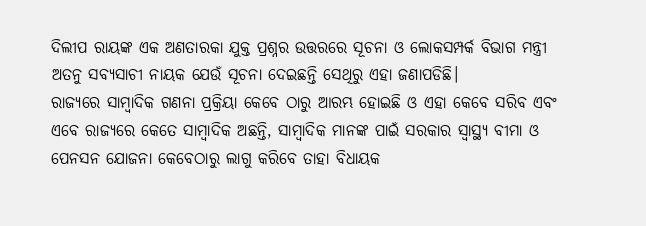ଦିଲୀପ ରାୟଙ୍କ ଏକ ଅଣତାରକା ଯୁକ୍ତ ପ୍ରଶ୍ନର ଉତ୍ତରରେ ସୂଚନା ଓ ଲୋକସମ୍ପର୍କ ବିଭାଗ ମନ୍ତ୍ରୀ ଅତନୁ ସବ୍ୟସାଚୀ ନାୟକ ଯେଉଁ ସୂଚନା ଦେଇଛନ୍ତି ସେଥିରୁ ଏହା ଜଣାପଡିଛି।
ରାଜ୍ୟରେ ସାମ୍ବାଦିକ ଗଣନା ପ୍ରକ୍ରିୟା କେବେ ଠାରୁ ଆରମ୍ଭ ହୋଇଛି ଓ ଏହା କେବେ ସରିବ ଏବଂ ଏବେ ରାଜ୍ୟରେ କେତେ ସାମ୍ବାଦିକ ଅଛନ୍ତି, ସାମ୍ବାଦିକ ମାନଙ୍କ ପାଇଁ ସରକାର ସ୍ୱାସ୍ଥ୍ୟ ବୀମା ଓ ପେନସନ ଯୋଜନା କେବେଠାରୁ ଲାଗୁ କରିବେ ତାହା ବିଧାୟକ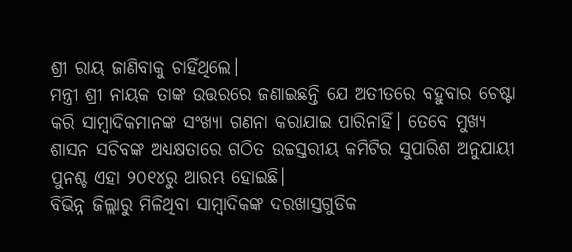ଶ୍ରୀ ରାୟ ଜାଣିବାକୁ ଚାହିଁଥିଲେ।
ମନ୍ତ୍ରୀ ଶ୍ରୀ ନାୟକ ତାଙ୍କ ଉତ୍ତରରେ ଜଣାଇଛନ୍ତି ଯେ ଅତୀତରେ ବହୁବାର ଚେଷ୍ଟା କରି ସାମ୍ବାଦିକମାନଙ୍କ ସଂଖ୍ୟା ଗଣନା କରାଯାଇ ପାରିନାହିଁ। ତେବେ ମୁଖ୍ୟ ଶାସନ ସଚିବଙ୍କ ଅଧ୍ୟକ୍ଷତାରେ ଗଠିତ ଉଚ୍ଚସ୍ତରୀୟ କମିଟିର ସୁପାରିଶ ଅନୁଯାୟୀ ପୁନଶ୍ଚ ଏହା ୨୦୧୪ରୁ ଆରମ୍ଭ ହୋଇଛି।
ବିଭିନ୍ନ ଜିଲ୍ଲାରୁ ମିଳିଥିବା ସାମ୍ବାଦିକଙ୍କ ଦରଖାସ୍ତଗୁଡିକ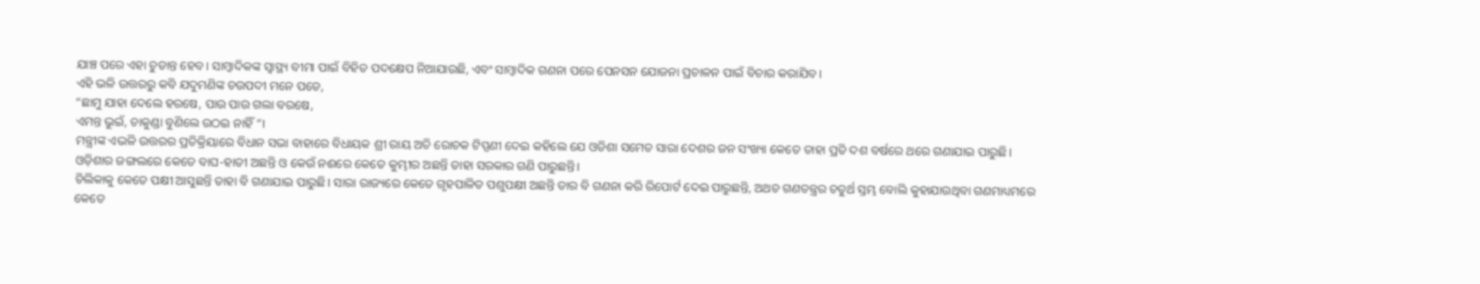ଯାଞ୍ଚ ପରେ ଏହା ଚୁଡାନ୍ତ ହେବ। ସାମ୍ବାଦିକଙ୍କ ସ୍ୱାସ୍ଥ୍ୟ ବୀମା ପାଇଁ ବିହିତ ପଦକ୍ଷେପ ନିଆଯାଉଛି, ଏବଂ ସାମ୍ବାଦିକ ଗଣନା ପରେ ପେନସନ ଯୋଜନା ପ୍ରଚାଳନ ପାଇଁ ବିଚାର କରାଯିବ।
ଏହି ଭଳି ଉତ୍ତରରୁ କବି ଯଦୁମଣିଙ୍କ ଚଉପଦୀ ମନେ ପଡେ,
“ଛାମୁ ଯାହା ଦେଲେ ହରଷେ, ପାଉ ପାଉ ଗଲା ବରଷେ,
ଏମନ୍ତ ଭୁଇଁ, ଚାକୁଣ୍ଡା ବୁଣିଲେ ଉଠଇ ନାହିଁ“।
ମନ୍ତ୍ରୀଙ୍କ ଏଭଳି ଉତ୍ତରର ପ୍ରତିକ୍ରିୟାରେ ବିଧାନ ସଭା ବାହାରେ ବିଧାୟକ ଶ୍ରୀ ରାୟ ଅତି ରୋଚକ ଟିପ୍ପଣୀ ଦେଇ କହିଲେ ଯେ ଓଡିଶା ସମେତ ସାରା ଦେଶର ଜନ ସଂଖ୍ୟା କେତେ ତାହା ପ୍ରତି ଦଶ ବର୍ଷରେ ଥରେ ଗଣାଯାଇ ପାରୁଛି। ଓଡ଼ିଶାର ଜଙ୍ଗଲରେ କେତେ ବାଘ-ହାତୀ ଅଛନ୍ତି ଓ କେଉଁ ନଈରେ କେତେ କୁମ୍ଭୀର ଅଛନ୍ତି ତାହା ସରକାର ଗଣି ପାରୁଛନ୍ତି।
ଚିଲିକାକୁ କେତେ ପକ୍ଷୀ ଆସୁଛନ୍ତି ତାହା ବି ଗଣାଯାଇ ପାରୁଛି। ସାରା ରାଜ୍ୟରେ କେତେ ଗୃହପାଳିତ ପଶୁପକ୍ଷୀ ଅଛନ୍ତି ତାର ବି ଗଣନା କରି ରିପୋର୍ଟ ଦେଇ ପାରୁଛନ୍ତି, ଅଥଚ ଗଣତନ୍ତ୍ରର ଚତୁର୍ଥ ସ୍ତମ୍ଭ ବୋଲି କୁହାଯାଉଥିବା ଗଣମାଧ୍ୟମରେ କେତେ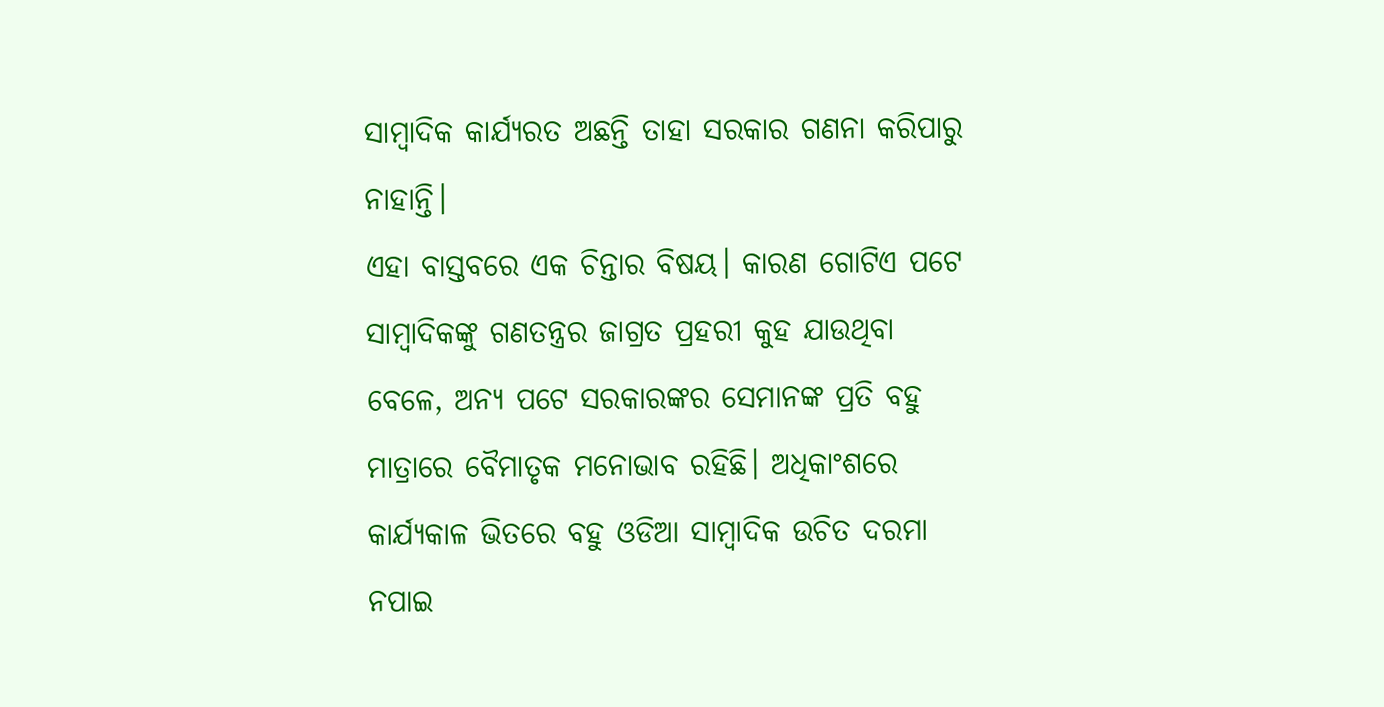ସାମ୍ବାଦିକ କାର୍ଯ୍ୟରତ ଅଛନ୍ତି ତାହା ସରକାର ଗଣନା କରିପାରୁ ନାହାନ୍ତି।
ଏହା ବାସ୍ତବରେ ଏକ ଚିନ୍ତାର ବିଷୟ। କାରଣ ଗୋଟିଏ ପଟେ ସାମ୍ବାଦିକଙ୍କୁ ଗଣତନ୍ତ୍ରର ଜାଗ୍ରତ ପ୍ରହରୀ କୁହ ଯାଉଥିବା ବେଳେ, ଅନ୍ୟ ପଟେ ସରକାରଙ୍କର ସେମାନଙ୍କ ପ୍ରତି ବହୁ ମାତ୍ରାରେ ବୈମାତୃକ ମନୋଭାବ ରହିଛି। ଅଧିକାଂଶରେ କାର୍ଯ୍ୟକାଳ ଭିତରେ ବହୁ ଓଡିଆ ସାମ୍ବାଦିକ ଉଚିତ ଦରମା ନପାଇ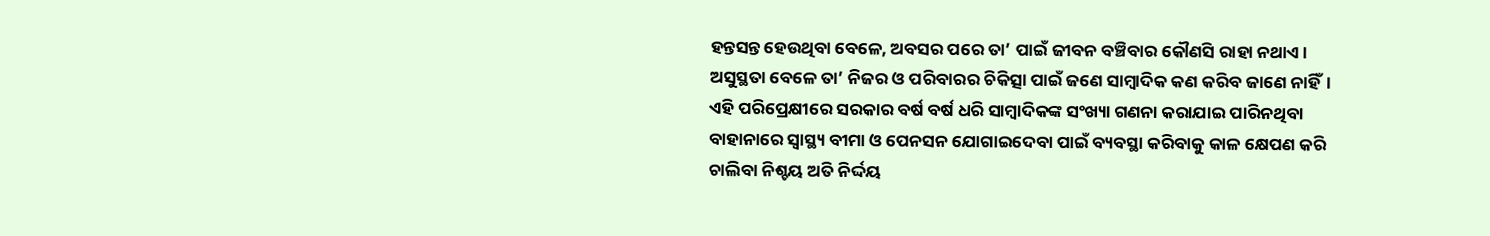ହନ୍ତସନ୍ତ ହେଉଥିବା ବେଳେ, ଅବସର ପରେ ତା’ ପାଇଁ ଜୀବନ ବଞ୍ଚିବାର କୌଣସି ରାହା ନଥାଏ।
ଅସୁସ୍ଥତା ବେଳେ ତା’ ନିଜର ଓ ପରିବାରର ଚିକିତ୍ସା ପାଇଁ ଜଣେ ସାମ୍ବାଦିକ କଣ କରିବ ଜାଣେ ନାହିଁ। ଏହି ପରିପ୍ରେକ୍ଷୀରେ ସରକାର ବର୍ଷ ବର୍ଷ ଧରି ସାମ୍ବାଦିକଙ୍କ ସଂଖ୍ୟା ଗଣନା କରାଯାଇ ପାରିନଥିବା ବାହାନାରେ ସ୍ୱାସ୍ଥ୍ୟ ବୀମା ଓ ପେନସନ ଯୋଗାଇଦେବା ପାଇଁ ବ୍ୟବସ୍ଥା କରିବାକୁ କାଳ କ୍ଷେପଣ କରି ଚାଲିବା ନିଶ୍ଚୟ ଅତି ନିର୍ଦ୍ଦୟ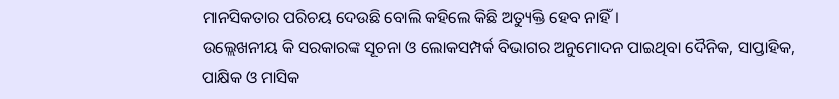ମାନସିକତାର ପରିଚୟ ଦେଉଛି ବୋଲି କହିଲେ କିଛି ଅତ୍ୟୁକ୍ତି ହେବ ନାହିଁ।
ଉଲ୍ଲେଖନୀୟ କି ସରକାରଙ୍କ ସୂଚନା ଓ ଲୋକସମ୍ପର୍କ ବିଭାଗର ଅନୁମୋଦନ ପାଇଥିବା ଦୈନିକ, ସାପ୍ତାହିକ, ପାକ୍ଷିକ ଓ ମାସିକ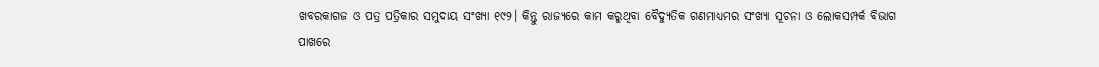ଖବରକାଗଜ ଓ ପତ୍ର ପତ୍ରିକାର ସମୁଦାୟ ସଂଖ୍ୟା ୧୯୨। କିନ୍ତୁ ରାଜ୍ୟରେ କାମ କରୁଥିବା ବୈଦ୍ୟୁତିକ ଗଣମାଧ୍ୟମର ସଂଖ୍ୟା ସୂଚନା ଓ ଲୋକସମ୍ପର୍କ ବିଭାଗ ପାଖରେ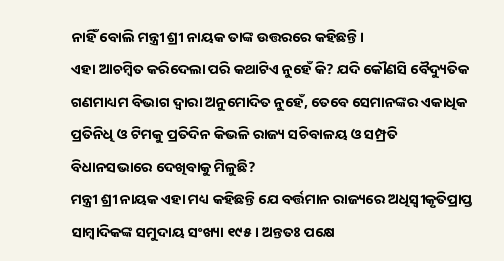ନାହିଁ ବୋଲି ମନ୍ତ୍ରୀ ଶ୍ରୀ ନାୟକ ତାଙ୍କ ଉତ୍ତରରେ କହିଛନ୍ତି।
ଏହା ଆଚମ୍ବିତ କରିଦେଲା ପରି କଥାଟିଏ ନୁହେଁ କି? ଯଦି କୌଣସି ବୈଦ୍ୟୁତିକ ଗଣମାଧ୍ୟମ ବିଭାଗ ଦ୍ଵାରା ଅନୁମୋଦିତ ନୁହେଁ, ତେବେ ସେମାନଙ୍କର ଏକାଧିକ ପ୍ରତିନିଧି ଓ ଟିମକୁ ପ୍ରତିଦିନ କିଭଳି ରାଜ୍ୟ ସଚିବାଳୟ ଓ ସମ୍ପ୍ରତି ବିଧାନସଭାରେ ଦେଖିବାକୁ ମିଳୁଛି?
ମନ୍ତ୍ରୀ ଶ୍ରୀ ନାୟକ ଏହା ମଧ୍ୟ କହିଛନ୍ତି ଯେ ବର୍ତ୍ତମାନ ରାଜ୍ୟରେ ଅଧିସ୍ଵୀକୃତିପ୍ରାପ୍ତ ସାମ୍ବାଦିକଙ୍କ ସମୁଦାୟ ସଂଖ୍ୟା ୧୯୫। ଅନ୍ତତଃ ପକ୍ଷେ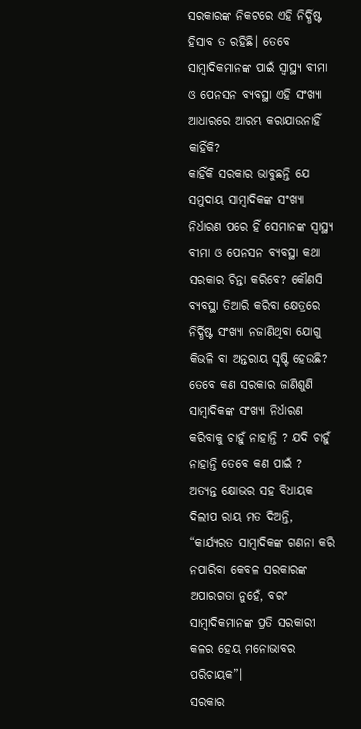ସରକାରଙ୍କ ନିକଟରେ ଏହି ନିର୍ଦ୍ଧିଷ୍ଟ ହିସାବ ତ ରହିଛି। ତେବେ ସାମ୍ବାଦିକମାନଙ୍କ ପାଇଁ ସ୍ୱାସ୍ଥ୍ୟ ବୀମା ଓ ପେନସନ ବ୍ୟବସ୍ଥା ଏହି ସଂଖ୍ୟା ଆଧାରରେ ଆରମ୍ଭ କରାଯାଉନାହିଁ କାହିଁକି?
କାହିଁକି ସରକାର ଭାବୁଛନ୍ତି ଯେ ସମୁଦାୟ ସାମ୍ବାଦିକଙ୍କ ସଂଖ୍ୟା ନିର୍ଧାରଣ ପରେ ହିଁ ସେମାନଙ୍କ ସ୍ୱାସ୍ଥ୍ୟ ବୀମା ଓ ପେନସନ ବ୍ୟବସ୍ଥା କଥା ସରକାର ଚିନ୍ତା କରିବେ? କୌଣସି ବ୍ୟବସ୍ଥା ତିଆରି କରିବା କ୍ଷେତ୍ରରେ ନିର୍ଦ୍ଧିଷ୍ଟ ସଂଖ୍ୟା ନଜାଣିଥିବା ଯୋଗୁ କିଭଳି ବା ଅନ୍ତରାୟ ସୃଷ୍ଟି ହେଉଛି? ତେବେ କଣ ସରକାର ଜାଣିଶୁଣି ସାମ୍ବାଦିକଙ୍କ ସଂଖ୍ୟା ନିର୍ଧାରଣ କରିବାକୁ ଚାହୁଁ ନାହାନ୍ତି ? ଯଦି ଚାହୁଁ ନାହାନ୍ତି ତେବେ କଣ ପାଇଁ ?
ଅତ୍ୟନ୍ତ କ୍ଷୋଭର ସହ ବିଧାୟକ ଦିଲୀପ ରାୟ ମତ ଦିଅନ୍ତି, “କାର୍ଯ୍ୟରତ ସାମ୍ବାଦିକଙ୍କ ଗଣନା କରି ନପାରିବା କେବଳ ସରକାରଙ୍କ ଅପାରଗତା ନୁହେଁ, ବରଂ ସାମ୍ବାଦିକମାନଙ୍କ ପ୍ରତି ସରକାରୀ କଳର ହେୟ ମନୋଭାବର ପରିଚାୟକ”।
ସରକାର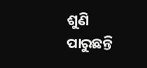ଶୁଣି ପାରୁଛନ୍ତି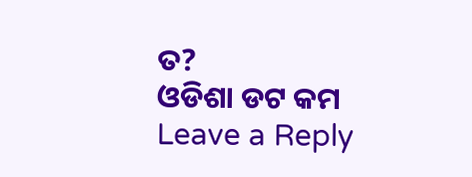ତ?
ଓଡିଶା ଡଟ କମ
Leave a Reply